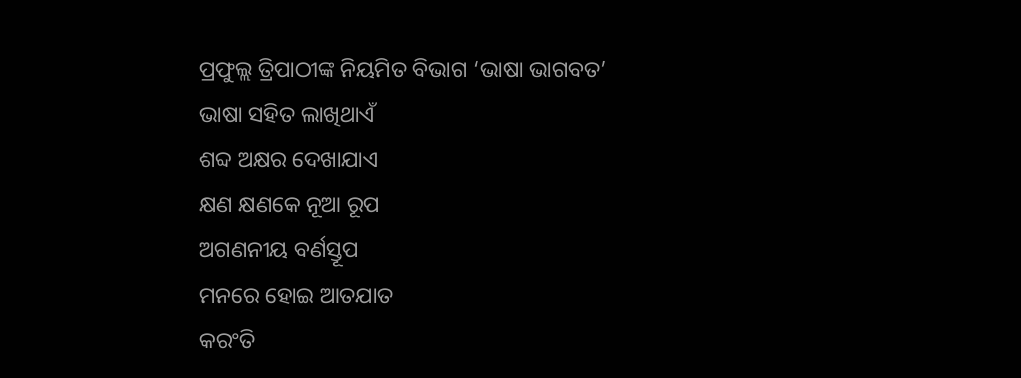ପ୍ରଫୁଲ୍ଲ ତ୍ରିପାଠୀଙ୍କ ନିୟମିତ ବିଭାଗ ‘ଭାଷା ଭାଗବତ’
ଭାଷା ସହିତ ଲାଖିଥାଏଁ
ଶବ୍ଦ ଅକ୍ଷର ଦେଖାଯାଏ
କ୍ଷଣ କ୍ଷଣକେ ନୂଆ ରୂପ
ଅଗଣନୀୟ ବର୍ଣସ୍ତୂପ
ମନରେ ହୋଇ ଆତଯାତ
କରଂତି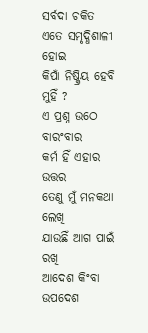ସର୍ବଦା ଚକିତ
ଏତେ ସମୃଦ୍ଧିଶାଳୀ ହୋଇ
କିପାଁ ନିଷ୍କ୍ରିୟ ହେବି ମୁହିଁ ?
ଏ ପ୍ରଶ୍ନ ଉଠେ ବାରଂବାର
କର୍ମ ହିଁ ଏହାର ଉତ୍ତର
ତେଣୁ ମୁଁ ମନକଥା ଲେଖି
ଯାଉଛିଁ ଆଗ ପାଇଁ ରଖି
ଆଦେଶ କିଂବା ଉପଦେଶ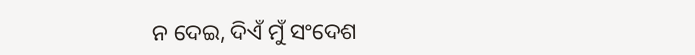ନ ଦେଇ, ଦିଏଁ ମୁଁ ସଂଦେଶ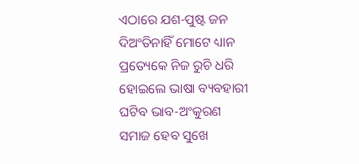ଏଠାରେ ଯଶ-ପୁଷ୍ଟ ଜନ
ଦିଅଂତିନାହିଁ ମୋଟେ ଧ୍ୟାନ
ପ୍ରତ୍ୟେକେ ନିଜ ରୁଚି ଧରି
ହୋଇଲେ ଭାଷା ବ୍ୟବହାରୀ
ଘଟିବ ଭାବ-ଅଂକୁରଣ
ସମାଜ ହେବ ସୁଖେ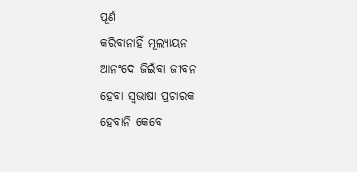ପୂର୍ଣ
କରିବାନାହିଁ ମୂଲ୍ୟାୟନ
ଆନଂଦେ ଜିଇଁବା ଜୀବନ
ହେବା ସ୍ବଭାଷା ପ୍ରଚାରକ
ହେବାନି କେବେ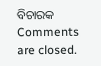ବିଚାରକ
Comments are closed.